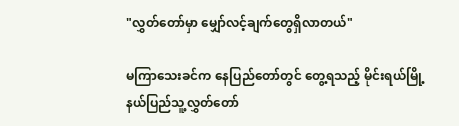"လွှတ်တော်မှာ မျှော်လင့်ချက်တွေရှိလာတယ်"

မကြာသေးခင်က နေပြည်တော်တွင် တွေ့ရသည့် မိုင်းရယ်မြို့နယ်ပြည်သူ့လွှတ်တော်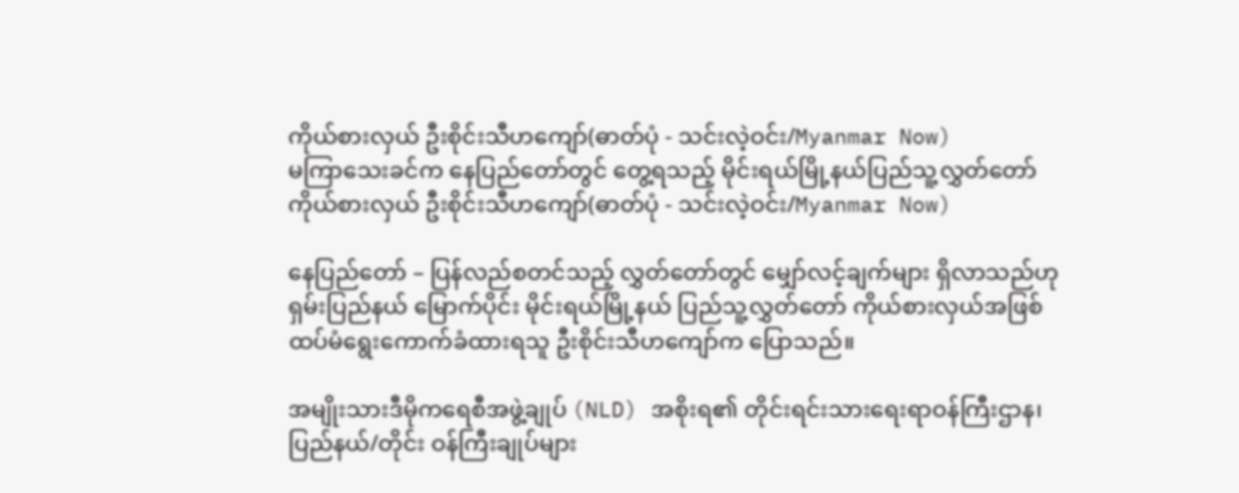ကိုယ်စားလှယ် ဦးစိုင်းသီဟကျော်(ဓာတ်ပုံ - သင်းလဲ့ဝင်း/Myanmar Now)
မကြာသေးခင်က နေပြည်တော်တွင် တွေ့ရသည့် မိုင်းရယ်မြို့နယ်ပြည်သူ့လွှတ်တော် ကိုယ်စားလှယ် ဦးစိုင်းသီဟကျော်(ဓာတ်ပုံ - သင်းလဲ့ဝင်း/Myanmar Now)

နေပြည်တော် – ပြန်လည်စတင်သည့် လွှတ်တော်တွင် မျှော်လင့်ချက်များ ရှိလာသည်ဟု ရှမ်းပြည်နယ် မြောက်ပိုင်း မိုင်းရယ်မြို့နယ် ပြည်သူ့လွှတ်တော် ကိုယ်စားလှယ်အဖြစ် ထပ်မံရွေးကောက်ခံထားရသူ ဦးစိုင်းသီဟကျော်က ပြောသည်။

အမျိုးသားဒီမိုကရေစီအဖွဲ့ချုပ် (NLD) အစိုးရ၏ တိုင်းရင်းသားရေးရာဝန်ကြီးဌာန၊ ပြည်နယ်/တိုင်း ဝန်ကြီးချုပ်များ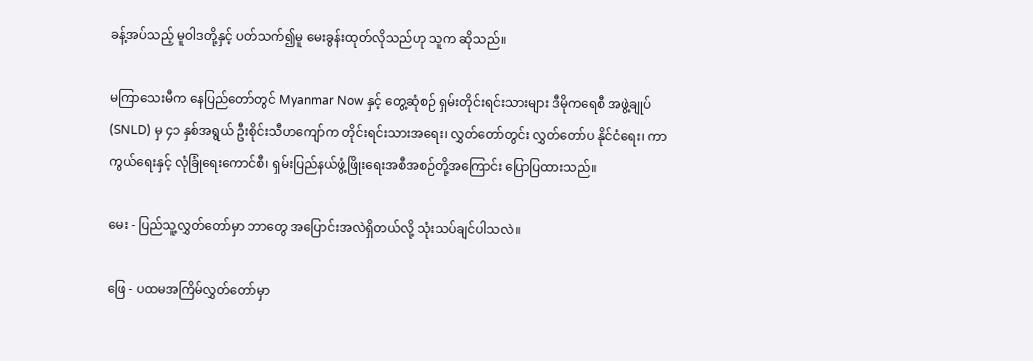ခန့်အပ်သည့် မူဝါဒတို့နှင့် ပတ်သက်၍မူ မေးခွန်းထုတ်လိုသည်ဟု သူက ဆိုသည်။

မကြာသေးမီက နေပြည်တော်တွင် Myanmar Now နှင့် တွေ့ဆုံစဉ် ရှမ်းတိုင်းရင်းသားများ ဒီမိုကရေစီ အဖွဲ့ချုပ် (SNLD) မှ ၄၁ နှစ်အရွယ် ဦးစိုင်းသီဟကျော်က တိုင်းရင်းသားအရေး၊ လွှတ်တော်တွင်း လွှတ်တော်ပ နိုင်ငံရေး၊ ကာကွယ်ရေးနှင့် လုံခြုံရေးကောင်စီ၊ ရှမ်းပြည်နယ်ဖွံ့ဖြိုးရေးအစီအစဉ်တို့အကြောင်း ပြောပြထားသည်။

မေး - ပြည်သူ့လွှတ်တော်မှာ ဘာတွေ အပြောင်းအလဲရှိတယ်လို့ သုံးသပ်ချင်ပါသလဲ။

ဖြေ - ပထမအကြိမ်လွှတ်တော်မှာ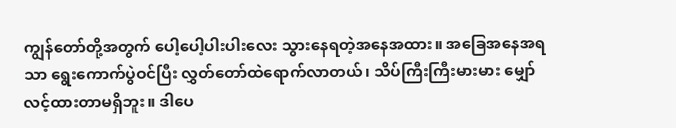ကျွန်တော်တို့အတွက် ပေါ့ပေါ့ပါးပါးလေး သွားနေရတဲ့အနေအထား။ အခြေအနေအရသာ ရွေးကောက်ပွဲဝင်ပြီး လွှတ်တော်ထဲရောက်လာတယ်၊ သိပ်ကြီးကြီးမားမား မျှော်လင့်ထားတာမရှိဘူး။ ဒါပေ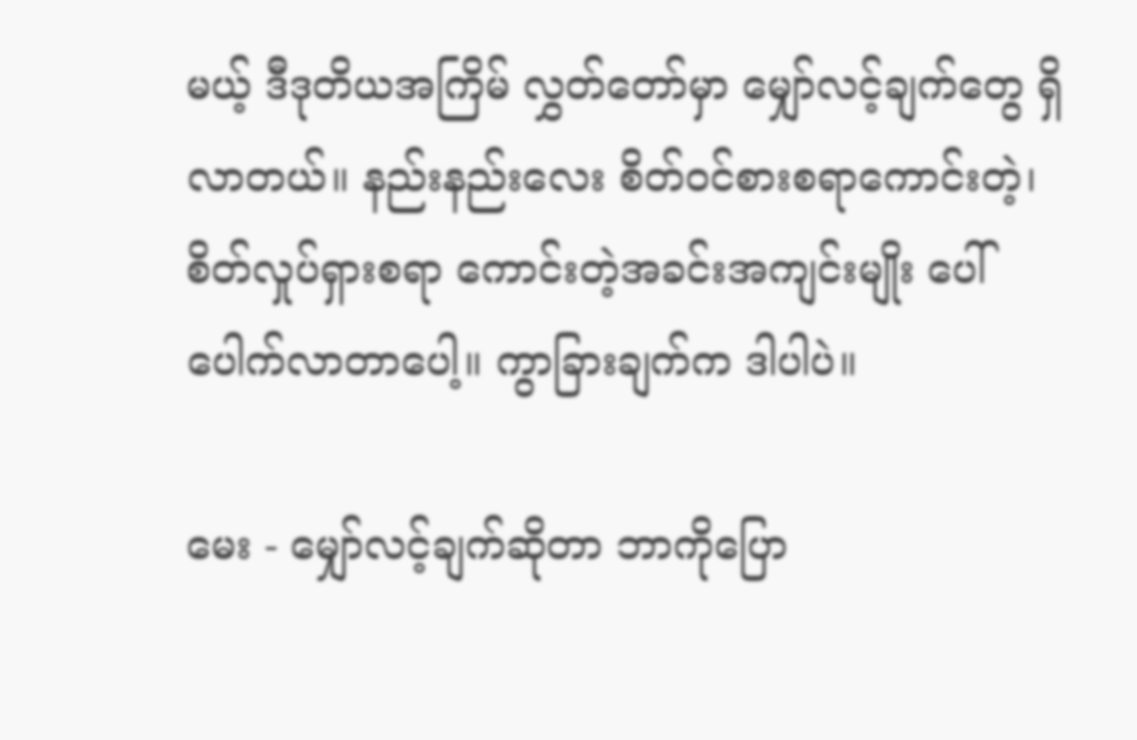မယ့် ဒီဒုတိယအကြိမ် လွှတ်တော်မှာ မျှော်လင့်ချက်တွေ ရှိလာတယ်။ နည်းနည်းလေး စိတ်ဝင်စားစရာကောင်းတဲ့၊ စိတ်လှုပ်ရှားစရာ ကောင်းတဲ့အခင်းအကျင်းမျိုး ပေါ်ပေါက်လာတာပေါ့။ ကွာခြားချက်က ဒါပါပဲ။

မေး - မျှော်လင့်ချက်ဆိုတာ ဘာကိုပြော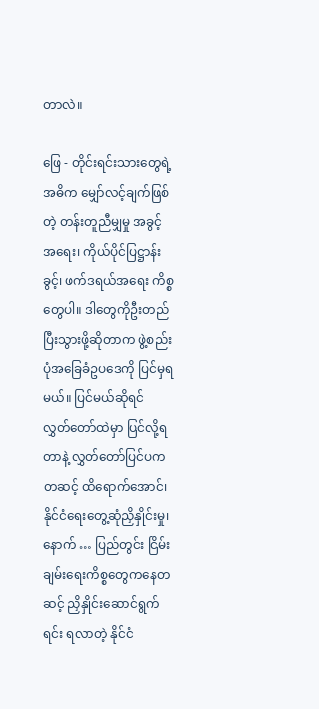တာလဲ။

ဖြေ - တိုင်းရင်းသားတွေရဲ့အဓိက မျှော်လင့်ချက်ဖြစ်တဲ့ တန်းတူညီမျှမှု အခွင့်အရေး၊ ကိုယ်ပိုင်ပြဋ္ဌာန်းခွင့်၊ ဖက်ဒရယ်အရေး ကိစ္စတွေပါ။ ဒါတွေကိုဦးတည်ပြီးသွားဖို့ဆိုတာက ဖွဲ့စည်းပုံအခြေခံဥပဒေကို ပြင်မှရမယ်။ ပြင်မယ်ဆိုရင် လွှတ်တော်ထဲမှာ ပြင်လို့ရတာနဲ့ လွှတ်တော်ပြင်ပကတဆင့် ထိရောက်အောင်၊ နိုင်ငံရေးတွေ့ဆုံညှိနှိုင်းမှု၊ နောက် … ပြည်တွင်း ငြိမ်းချမ်းရေးကိစ္စတွေကနေတဆင့် ညှိနှိုင်းဆောင်ရွက်ရင်း ရလာတဲ့ နိုင်ငံ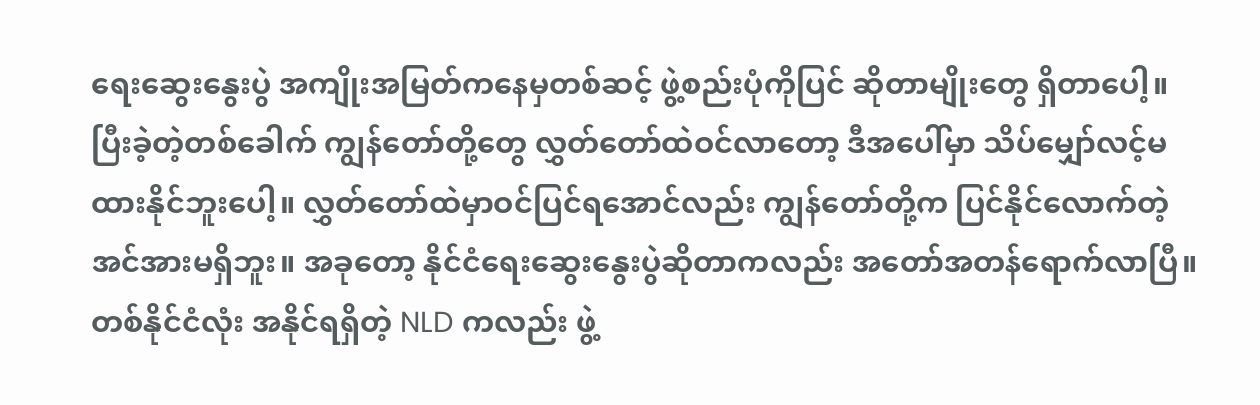ရေးဆွေးနွေးပွဲ အကျိုးအမြတ်ကနေမှတစ်ဆင့် ဖွဲ့စည်းပုံကိုပြင် ဆိုတာမျိုးတွေ ရှိတာပေါ့။ ပြီးခဲ့တဲ့တစ်ခေါက် ကျွန်တော်တို့တွေ လွှတ်တော်ထဲဝင်လာတော့ ဒီအပေါ်မှာ သိပ်မျှော်လင့်မထားနိုင်ဘူးပေါ့။ လွှတ်တော်ထဲမှာဝင်ပြင်ရအောင်လည်း ကျွန်တော်တို့က ပြင်နိုင်လောက်တဲ့ အင်အားမရှိဘူး။ အခုတော့ နိုင်ငံရေးဆွေးနွေးပွဲဆိုတာကလည်း အတော်အတန်ရောက်လာပြီ။ တစ်နိုင်ငံလုံး အနိုင်ရရှိတဲ့ NLD ကလည်း ဖွဲ့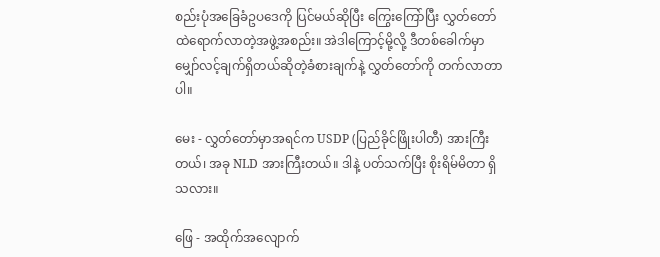စည်းပုံအခြေခံဥပဒေကို ပြင်မယ်ဆိုပြီး ကြွေးကြော်ပြီး လွှတ်တော်ထဲရောက်လာတဲ့အဖွဲ့အစည်း။ အဲဒါကြောင့်မို့လို့ ဒီတစ်ခေါက်မှာ မျှော်လင့်ချက်ရှိတယ်ဆိုတဲ့ခံစားချက်နဲ့ လွှတ်တော်ကို တက်လာတာပါ။

မေး - လွှတ်တော်မှာအရင်က USDP (ပြည်ခိုင်ဖြိုးပါတီ) အားကြီးတယ်၊ အခု NLD အားကြီးတယ်။ ဒါနဲ့ ပတ်သက်ပြီး စိုးရိမ်မိတာ ရှိသလား။

ဖြေ - အထိုက်အလျောက်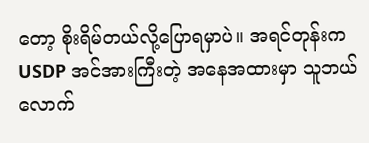တော့ စိုးရိမ်တယ်လို့ပြောရမှာပဲ။ အရင်တုန်းက USDP အင်အားကြီးတဲ့ အနေအထားမှာ သူဘယ်လောက်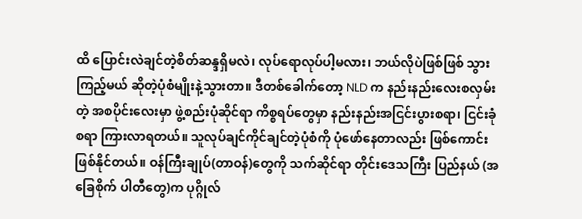ထိ ပြောင်းလဲချင်တဲ့စိတ်ဆန္ဒရှိမလဲ၊ လုပ်ရောလုပ်ပါ့မလား၊ ဘယ်လိုပဲဖြစ်ဖြစ် သွားကြည့်မယ် ဆိုတဲ့ပုံစံမျိုးနဲ့သွားတာ။ ဒီတစ်ခေါက်တော့ NLD က နည်းနည်းလေးစလှမ်းတဲ့ အစပိုင်းလေးမှာ ဖွဲ့စည်းပုံဆိုင်ရာ ကိစ္စရပ်တွေမှာ နည်းနည်းအငြင်းပွားစရာ၊ ငြင်းခုံစရာ ကြားလာရတယ်။ သူလုပ်ချင်ကိုင်ချင်တဲ့ပုံစံကို ပုံဖော်နေတာလည်း ဖြစ်ကောင်းဖြစ်နိုင်တယ်။ ဝန်ကြီးချုပ်(တာဝန်)တွေကို သက်ဆိုင်ရာ တိုင်းဒေသကြီး ပြည်နယ် (အခြေစိုက် ပါတီတွေ)က ပုဂ္ဂိုလ်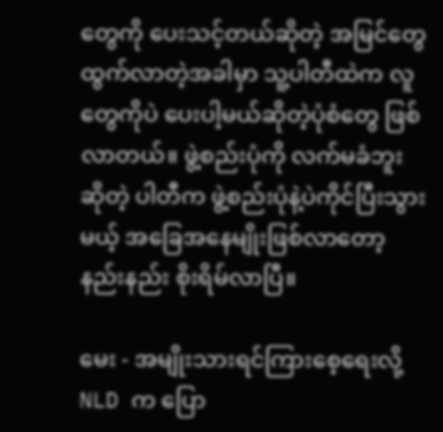တွေကို ပေးသင့်တယ်ဆိုတဲ့ အမြင်တွေ ထွက်လာတဲ့အခါမှာ သူ့ပါတီထဲက လူတွေကိုပဲ ပေးပါ့မယ်ဆိုတဲ့ပုံစံတွေ ဖြစ်လာတယ်။ ဖွဲ့စည်းပုံကို လက်မခံဘူး ဆိုတဲ့ ပါတီက ဖွဲ့စည်းပုံနဲ့ပဲကိုင်ပြီးသွားမယ့် အခြေအနေမျိုးဖြစ်လာတော့ နည်းနည်း စိုးရိမ်လာပြီ။

မေး - အမျိုးသားရင်ကြားစေ့ရေးလို့ NLD က ပြော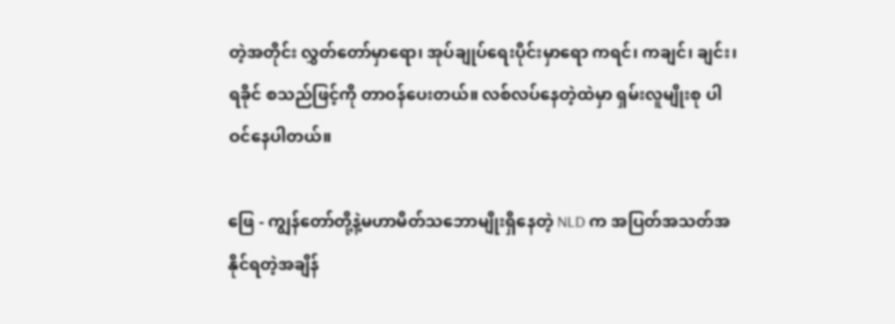တဲ့အတိုင်း လွှတ်တော်မှာရော၊ အုပ်ချုပ်ရေးပိုင်းမှာရော ကရင်၊ ကချင်၊ ချင်း၊ ရခိုင် စသည်ဖြင့်ကို တာဝန်ပေးတယ်။ လစ်လပ်နေတဲ့ထဲမှာ ရှမ်းလူမျိုးစု ပါဝင်နေပါတယ်။

ဖြေ - ကျွန်တော်တို့နဲ့မဟာမိတ်သဘောမျိုးရှိနေတဲ့ NLD က အပြတ်အသတ်အနိုင်ရတဲ့အချိန်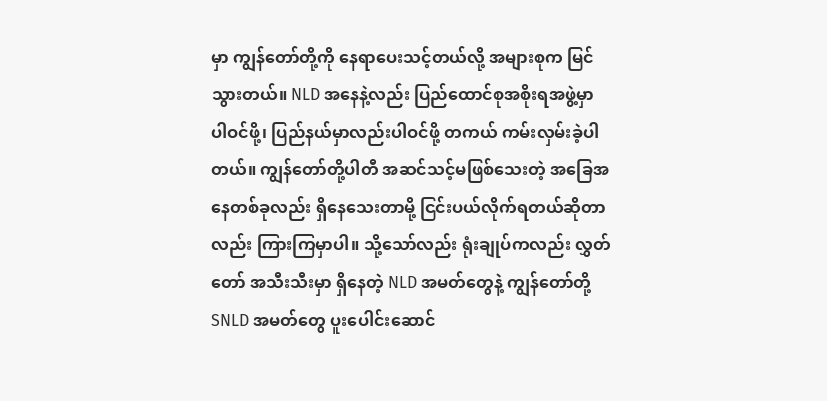မှာ ကျွန်တော်တို့ကို နေရာပေးသင့်တယ်လို့ အများစုက မြင်သွားတယ်။ NLD အနေနဲ့လည်း ပြည်ထောင်စုအစိုးရအဖွဲ့မှာ ပါဝင်ဖို့၊ ပြည်နယ်မှာလည်းပါဝင်ဖို့ တကယ် ကမ်းလှမ်းခဲ့ပါတယ်။ ကျွန်တော်တို့ပါတီ အဆင်သင့်မဖြစ်သေးတဲ့ အခြေအနေတစ်ခုလည်း ရှိနေသေးတာမို့ ငြင်းပယ်လိုက်ရတယ်ဆိုတာလည်း ကြားကြမှာပါ။ သို့သော်လည်း ရုံးချုပ်ကလည်း လွှတ်တော် အသီးသီးမှာ ရှိနေတဲ့ NLD အမတ်တွေနဲ့ ကျွန်တော်တို့ SNLD အမတ်တွေ ပူးပေါင်းဆောင်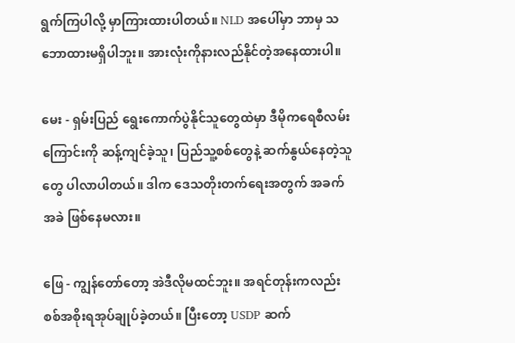ရွက်ကြပါလို့ မှာကြားထားပါတယ်။ NLD အပေါ်မှာ ဘာမှ သဘောထားမရှိပါဘူး။ အားလုံးကိုနားလည်နိုင်တဲ့အနေထားပါ။

မေး - ရှမ်းပြည် ရွေးကောက်ပွဲနိုင်သူတွေထဲမှာ ဒီမိုကရေစီလမ်းကြောင်းကို ဆန့်ကျင်ခဲ့သူ၊ ပြည်သူ့စစ်တွေနဲ့ ဆက်နွယ်နေတဲ့သူတွေ ပါလာပါတယ်။ ဒါက ဒေသတိုးတက်ရေးအတွက် အခက်အခဲ ဖြစ်နေမလား။

ဖြေ - ကျွန်တော်တော့ အဲဒီလိုမထင်ဘူး။ အရင်တုန်းကလည်း စစ်အစိုးရအုပ်ချုပ်ခဲ့တယ်။ ပြီးတော့ USDP ဆက်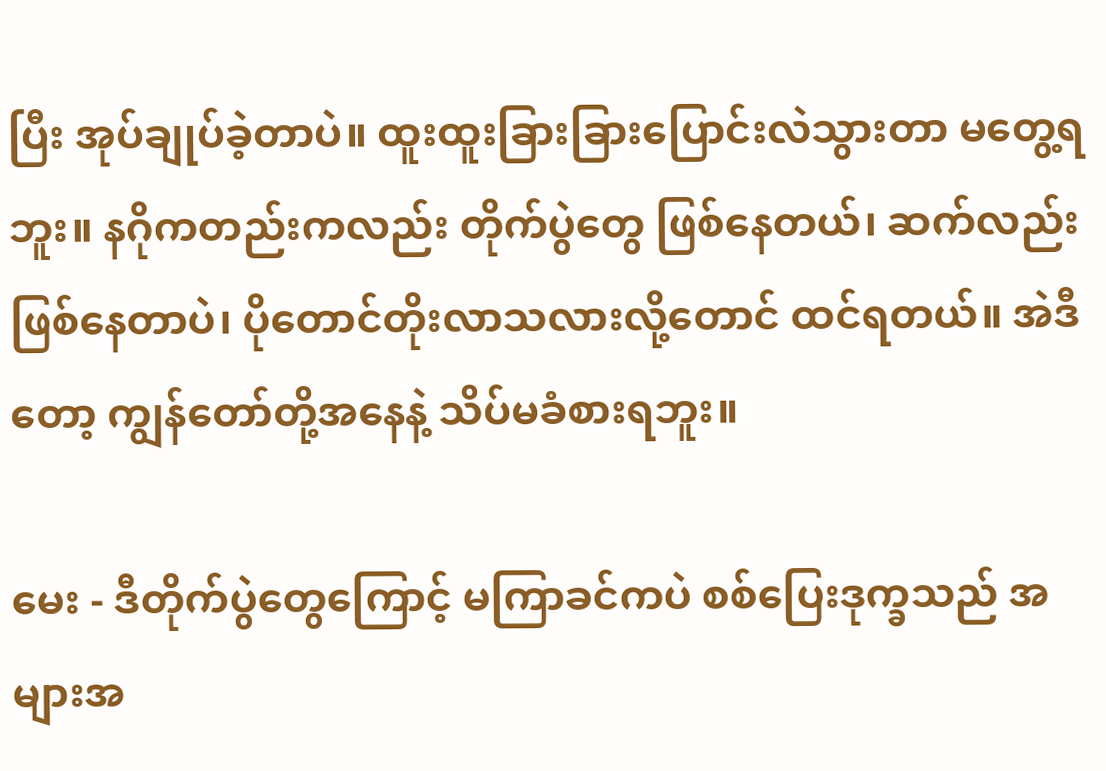ပြီး အုပ်ချုပ်ခဲ့တာပဲ။ ထူးထူးခြားခြားပြောင်းလဲသွားတာ မတွေ့ရဘူး။ နဂိုကတည်းကလည်း တိုက်ပွဲတွေ ဖြစ်နေတယ်၊ ဆက်လည်းဖြစ်နေတာပဲ၊ ပိုတောင်တိုးလာသလားလို့တောင် ထင်ရတယ်။ အဲဒီတော့ ကျွန်တော်တို့အနေနဲ့ သိပ်မခံစားရဘူး။

မေး - ဒီတိုက်ပွဲတွေကြောင့် မကြာခင်ကပဲ စစ်ပြေးဒုက္ခသည် အများအ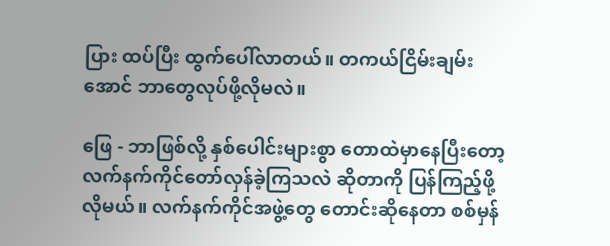ပြား ထပ်ပြီး ထွက်ပေါ်လာတယ်။ တကယ်ငြိမ်းချမ်းအောင် ဘာတွေလုပ်ဖို့လိုမလဲ။

ဖြေ - ဘာဖြစ်လို့ နှစ်ပေါင်းများစွာ တောထဲမှာနေပြီးတော့ လက်နက်ကိုင်တော်လှန်ခဲ့ကြသလဲ ဆိုတာကို ပြန်ကြည့်ဖို့လိုမယ်။ လက်နက်ကိုင်အဖွဲ့တွေ တောင်းဆိုနေတာ စစ်မှန်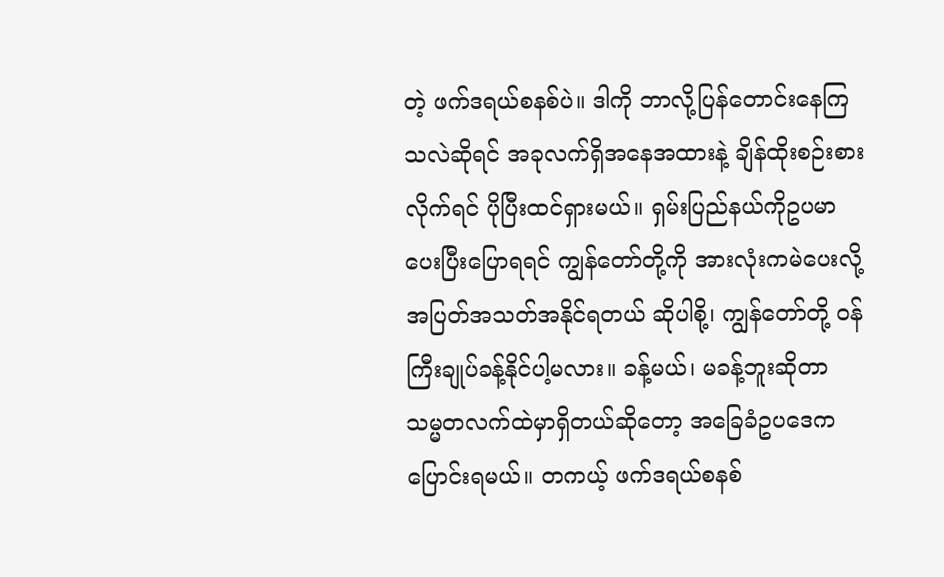တဲ့ ဖက်ဒရယ်စနစ်ပဲ။ ဒါကို ဘာလို့ပြန်တောင်းနေကြသလဲဆိုရင် အခုလက်ရှိအနေအထားနဲ့ ချိန်ထိုးစဉ်းစားလိုက်ရင် ပိုပြီးထင်ရှားမယ်။ ရှမ်းပြည်နယ်ကိုဥပမာပေးပြီးပြောရရင် ကျွန်တော်တို့ကို အားလုံးကမဲပေးလို့ အပြတ်အသတ်အနိုင်ရတယ် ဆိုပါစို့၊ ကျွန်တော်တို့ ဝန်ကြီးချုပ်ခန့်နိုင်ပါ့မလား။ ခန့်မယ်၊ မခန့်ဘူးဆိုတာ သမ္မတလက်ထဲမှာရှိတယ်ဆိုတော့ အခြေခံဥပဒေက ပြောင်းရမယ်။ တကယ့် ဖက်ဒရယ်စနစ်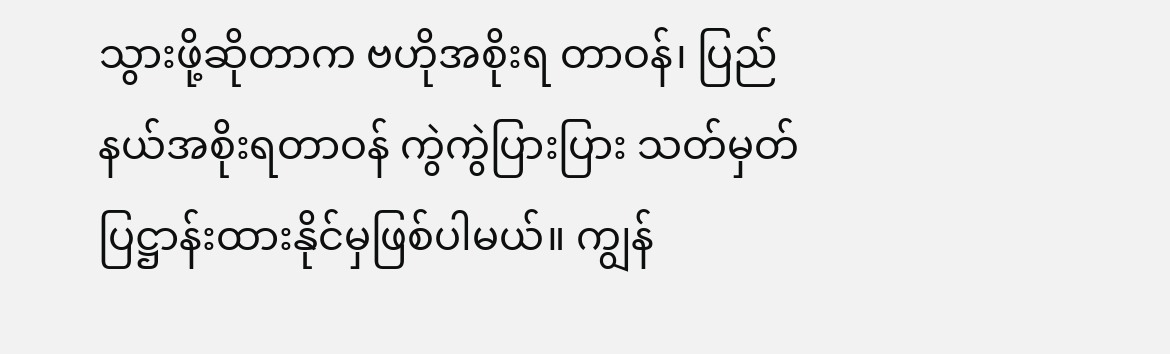သွားဖို့ဆိုတာက ဗဟိုအစိုးရ တာဝန်၊ ပြည်နယ်အစိုးရတာဝန် ကွဲကွဲပြားပြား သတ်မှတ်ပြဋ္ဌာန်းထားနိုင်မှဖြစ်ပါမယ်။ ကျွန်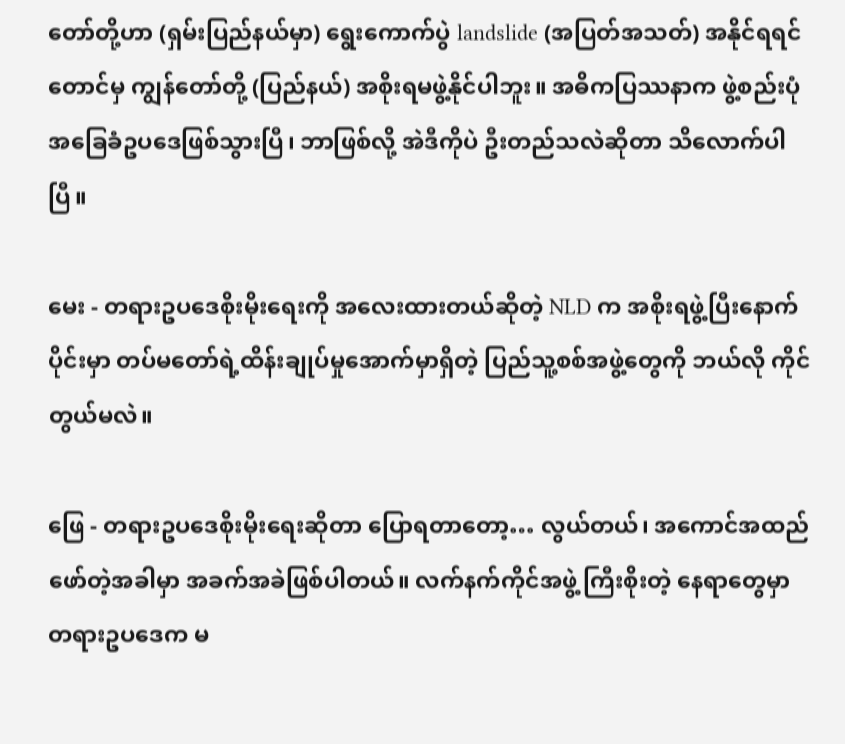တော်တို့ဟာ (ရှမ်းပြည်နယ်မှာ) ရွေးကောက်ပွဲ landslide (အပြတ်အသတ်) အနိုင်ရရင်တောင်မှ ကျွန်တော်တို့ (ပြည်နယ်) အစိုးရမဖွဲ့နိုင်ပါဘူး။ အဓိကပြဿနာက ဖွဲ့စည်းပုံအခြေခံဥပဒေဖြစ်သွားပြီ၊ ဘာဖြစ်လို့ အဲဒီကိုပဲ ဦးတည်သလဲဆိုတာ သိလောက်ပါပြီ။

မေး - တရားဥပဒေစိုးမိုးရေးကို အလေးထားတယ်ဆိုတဲ့ NLD က အစိုးရဖွဲ့ပြီးနောက်ပိုင်းမှာ တပ်မတော်ရဲ့ထိန်းချုပ်မှုအောက်မှာရှိတဲ့ ပြည်သူ့စစ်အဖွဲ့တွေကို ဘယ်လို ကိုင်တွယ်မလဲ။

ဖြေ - တရားဥပဒေစိုးမိုးရေးဆိုတာ ပြောရတာတော့… လွယ်တယ်၊ အကောင်အထည်ဖော်တဲ့အခါမှာ အခက်အခဲဖြစ်ပါတယ်။ လက်နက်ကိုင်အဖွဲ့ ကြီးစိုးတဲ့ နေရာတွေမှာ တရားဥပဒေက မ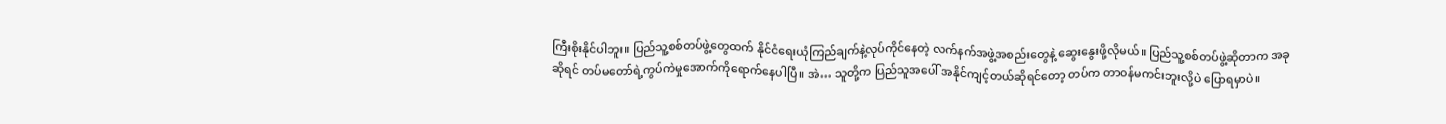ကြီးစိုးနိုင်ပါဘူး။ ပြည်သူ့စစ်တပ်ဖွဲ့တွေထက် နိုင်ငံရေးယုံကြည်ချက်နဲ့လုပ်ကိုင်နေတဲ့ လက်နက်အဖွဲ့အစည်းတွေနဲ့ ဆွေးနွေးဖို့လိုမယ်။ ပြည်သူ့စစ်တပ်ဖွဲ့ဆိုတာက အခုဆိုရင် တပ်မတော်ရဲ့ကွပ်ကဲမှုအောက်ကိုရောက်နေပါပြီ။ အဲ… သူတို့က ပြည်သူအပေါ် အနိုင်ကျင့်တယ်ဆိုရင်တော့ တပ်က တာဝန်မကင်းဘူးလို့ပဲ ပြောရမှာပဲ။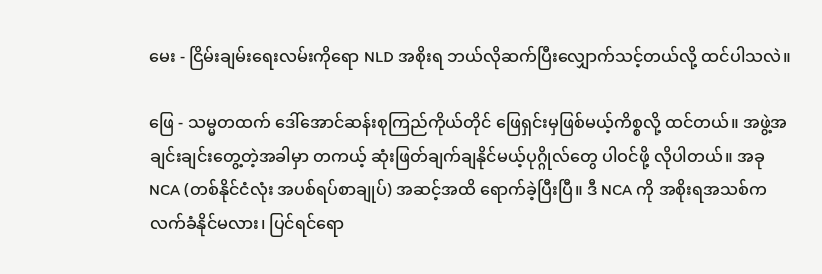မေး - ငြိမ်းချမ်းရေးလမ်းကိုရော NLD အစိုးရ ဘယ်လိုဆက်ပြီးလျှောက်သင့်တယ်လို့ ထင်ပါသလဲ။

ဖြေ - သမ္မတထက် ဒေါ်အောင်ဆန်းစုကြည်ကိုယ်တိုင် ဖြေရှင်းမှဖြစ်မယ့်ကိစ္စလို့ ထင်တယ်။ အဖွဲ့အချင်းချင်းတွေ့တဲ့အခါမှာ တကယ့် ဆုံးဖြတ်ချက်ချနိုင်မယ့်ပုဂ္ဂိုလ်တွေ ပါဝင်ဖို့ လိုပါတယ်။ အခု NCA (တစ်နိုင်ငံလုံး အပစ်ရပ်စာချုပ်) အဆင့်အထိ ရောက်ခဲ့ပြီးပြီ။ ဒီ NCA ကို အစိုးရအသစ်က လက်ခံနိုင်မလား၊ ပြင်ရင်ရော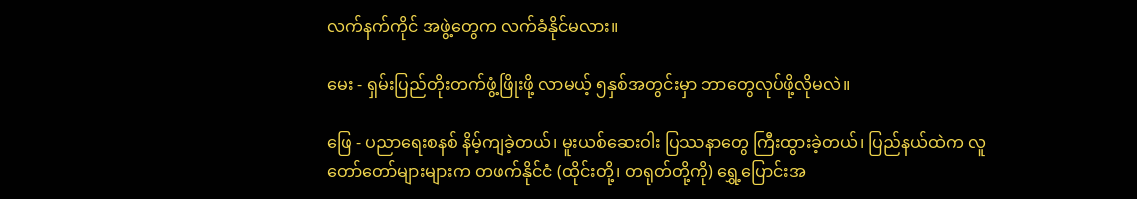လက်နက်ကိုင် အဖွဲ့တွေက လက်ခံနိုင်မလား။

မေး - ရှမ်းပြည်တိုးတက်ဖွံ့ဖြိုးဖို့ လာမယ့် ၅နှစ်အတွင်းမှာ ဘာတွေလုပ်ဖို့လိုမလဲ။

ဖြေ - ပညာရေးစနစ် နိမ့်ကျခဲ့တယ်၊ မူးယစ်ဆေးဝါး ပြဿနာတွေ ကြီးထွားခဲ့တယ်၊ ပြည်နယ်ထဲက လူတော်တော်များများက တဖက်နိုင်ငံ (ထိုင်းတို့၊ တရုတ်တို့ကို) ရွှေ့ပြောင်းအ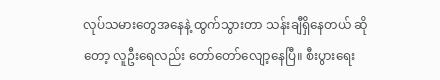လုပ်သမားတွေအနေနဲ့ ထွက်သွားတာ သန်းချီရှိနေတယ် ဆိုတော့ လူဦးရေလည်း တော်တော်လျော့နေပြီ။ စီးပွားရေး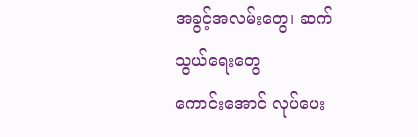အခွင့်အလမ်းတွေ၊ ဆက်သွယ်ရေးတွေ
ကောင်းအောင် လုပ်ပေး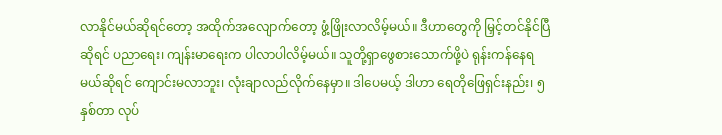လာနိုင်မယ်ဆိုရင်တော့ အထိုက်အလျောက်တော့ ဖွံ့ဖြိုးလာလိမ့်မယ်။ ဒီဟာတွေကို မြှင့်တင်နိုင်ပြီဆိုရင် ပညာရေး၊ ကျန်းမာရေးက ပါလာပါလိမ့်မယ်။ သူတို့ရှာဖွေစားသောက်ဖို့ပဲ ရုန်းကန်နေရမယ်ဆိုရင် ကျောင်းမလာဘူး၊ လုံးချာလည်လိုက်နေမှာ။ ဒါပေမယ့် ဒါဟာ ရေတိုဖြေရှင်းနည်း၊ ၅နှစ်တာ လုပ်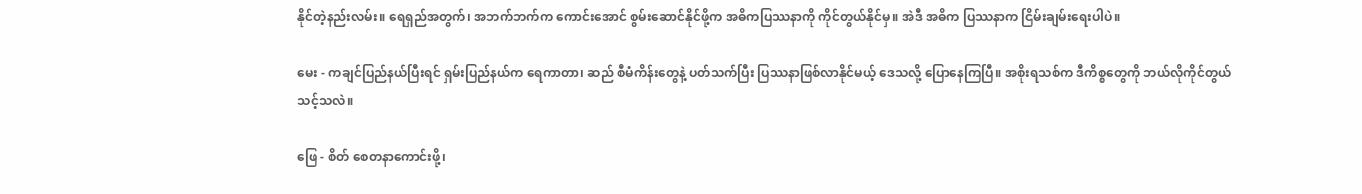နိုင်တဲ့နည်းလမ်း။ ရေရှည်အတွက်၊ အဘက်ဘက်က ကောင်းအောင် စွမ်းဆောင်နိုင်ဖို့က အဓိကပြဿနာကို ကိုင်တွယ်နိုင်မှ။ အဲဒီ အဓိက ပြဿနာက ငြိမ်းချမ်းရေးပါပဲ။

မေး - ကချင်ပြည်နယ်ပြီးရင် ရှမ်းပြည်နယ်က ရေကာတာ၊ ဆည် စီမံကိန်းတွေနဲ့ ပတ်သက်ပြီး ပြဿနာဖြစ်လာနိုင်မယ့် ဒေသလို့ ပြောနေကြပြီ။ အစိုးရသစ်က ဒီကိစ္စတွေကို ဘယ်လိုကိုင်တွယ်သင့်သလဲ။

ဖြေ - စိတ် စေတနာကောင်းဖို့၊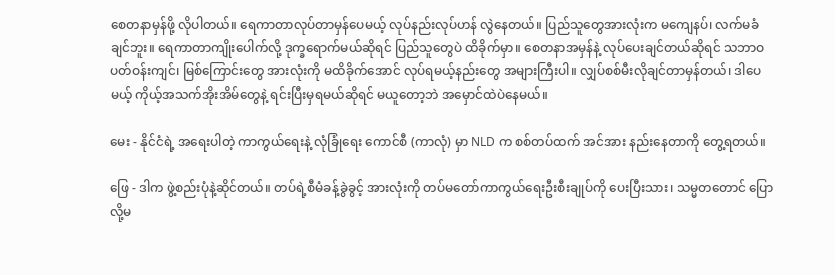စေတနာမှန်ဖို့ လိုပါတယ်။ ရေကာတာလုပ်တာမှန်ပေမယ့် လုပ်နည်းလုပ်ဟန် လွဲနေတယ်။ ပြည်သူတွေအားလုံးက မကျေနပ်၊ လက်မခံချင်ဘူး။ ရေကာတာကျိုးပေါက်လို့ ဒုက္ခရောက်မယ်ဆိုရင် ပြည်သူတွေပဲ ထိခိုက်မှာ။ စေတနာအမှန်နဲ့ လုပ်ပေးချင်တယ်ဆိုရင် သဘာဝပတ်ဝန်းကျင်၊ မြစ်ကြောင်းတွေ အားလုံးကို မထိခိုက်အောင် လုပ်ရမယ့်နည်းတွေ အများကြီးပါ။ လျှပ်စစ်မီးလိုချင်တာမှန်တယ်၊ ဒါပေမယ့် ကိုယ့်အသက်အိုးအိမ်တွေနဲ့ ရင်းပြီးမှရမယ်ဆိုရင် မယူတော့ဘဲ အမှောင်ထဲပဲနေမယ်။

မေး - နိုင်ငံရဲ့ အရေးပါတဲ့ ကာကွယ်ရေးနဲ့ လုံခြုံရေး ကောင်စီ (ကာလုံ) မှာ NLD က စစ်တပ်ထက် အင်အား နည်းနေတာကို တွေ့ရတယ်။

ဖြေ - ဒါက ဖွဲ့စည်းပုံနဲ့ဆိုင်တယ်။ တပ်ရဲ့စီမံခန့်ခွဲခွင့် အားလုံးကို တပ်မတော်ကာကွယ်ရေးဦးစီးချုပ်ကို ပေးပြီးသား၊ သမ္မတတောင် ပြောလို့မ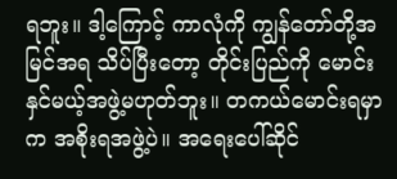ရဘူး။ ဒါ့ကြောင့် ကာလုံကို ကျွန်တော်တို့အမြင်အရ သိပ်ပြီးတော့ တိုင်းပြည်ကို မောင်းနှင်မယ့်အဖွဲ့မဟုတ်ဘူး။ တကယ်မောင်းရမှာက အစိုးရအဖွဲ့ပဲ။ အရေးပေါ်ဆိုင်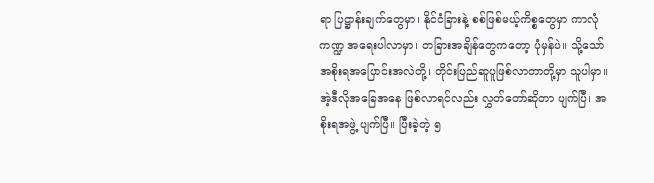ရာ ပြဋ္ဌာန်းချက်တွေမှာ၊ နိုင်ငံခြားနဲ့ စစ်ဖြစ်မယ့်ကိစ္စတွေမှာ ကာလုံကဏ္ဍ အရေးပါလာမှာ၊ တခြားအချိန်တွေကတော့ ပုံမှန်ပဲ။ သို့သော် အစိုးရအပြောင်းအလဲတို့၊ တိုင်းပြည်ဆူပူဖြစ်လာတာတို့မှာ သူပါမှာ။ အဲ့ဒီလိုအခြေအနေ ဖြစ်လာရင်လည်း လွှတ်တော်ဆိုတာ ပျက်ပြီ၊ အစိုးရအဖွဲ့ ပျက်ပြီ။ ပြီးခဲ့တဲ့ ၅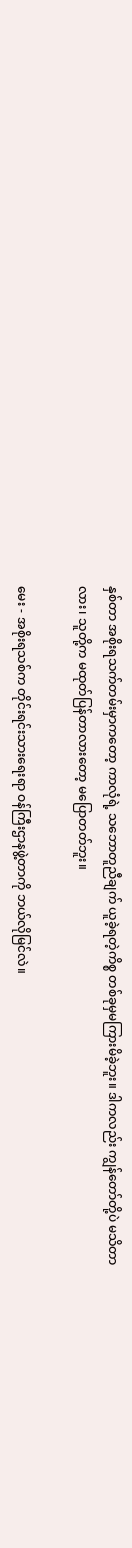နှစ်တာ အစိုးရသက်တမ်းမှာကတော့ ကာလုံရဲ့ သဘောတူညီချက် ယူခဲ့ရတဲ့ကိစ္စ တစ်ခုမှမကြားမိခဲ့ဘူး။ ဒါကလည်း ကျွန်တော်တို့ပဲ မသိတာလား၊ သူတို့က မထုတ်ပြန်တာလားတော့ မပြောတတ်ဘူး။

မေး - အစိုးရသစ်က တိုင်းရင်းသားရေးရာ ဝန်ကြီးဌာနဖွဲ့တာကို ဘယ်လိုမြင်လဲ။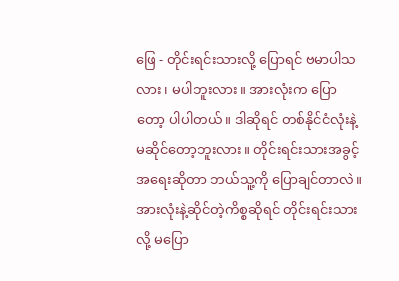ဖြေ - တိုင်းရင်းသားလို့ ပြောရင် ဗမာပါသလား၊ မပါဘူးလား။ အားလုံးက ပြောတော့ ပါပါတယ်။ ဒါဆိုရင် တစ်နိုင်ငံလုံးနဲ့ မဆိုင်တော့ဘူးလား။ တိုင်းရင်းသားအခွင့်အရေးဆိုတာ ဘယ်သူ့ကို ပြောချင်တာလဲ။ အားလုံးနဲ့ဆိုင်တဲ့ကိစ္စဆိုရင် တိုင်းရင်းသားလို့ မပြော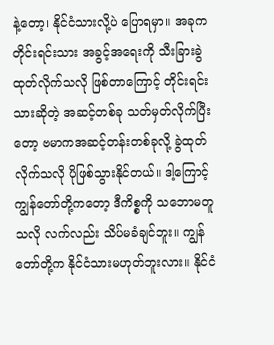နဲ့တော့၊ နိုင်ငံသားလို့ပဲ ပြောရမှာ။ အခုက တိုင်းရင်းသား အခွင့်အရေးကို သီးခြားခွဲထုတ်လိုက်သလို ဖြစ်တာကြောင့် တိုင်းရင်းသားဆိုတဲ့ အဆင့်တစ်ခု သတ်မှတ်လိုက်ပြီးတော့ ဗမာကအဆင့်တန်းတစ်ခုလို့ ခွဲထုတ်လိုက်သလို ပိုဖြစ်သွားနိုင်တယ်။ ဒါ့ကြောင့် ကျွန်တော်တို့ကတော့ ဒီကိစ္စကို သဘောမတူသလို လက်လည်း သိပ်မခံချင်ဘူး။ ကျွန်တော်တို့က နိုင်ငံသားမဟုတ်ဘူးလား။ နိုင်ငံ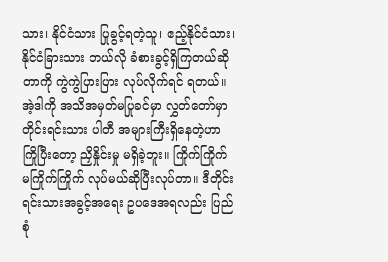သား၊ နိုင်ငံသား ပြုခွင့်ရတဲ့သူ၊ ဧည့်နိုင်ငံသား၊ နိုင်ငံခြားသား ဘယ်လို ခံစားခွင့်ရှိကြတယ်ဆိုတာကို ကွဲကွဲပြားပြား လုပ်လိုက်ရင် ရတယ်။ အဲ့ဒါကို အသိအမှတ်မပြုခင်မှာ လွှတ်တော်မှာ တိုင်းရင်းသား ပါတီ အများကြီးရှိနေတဲ့ဟာ ကြိုပြီးတော့ ညှိနှိုင်းမှု မရှိခဲ့ဘူး။ ကြိုက်ကြိုက် မကြိုက်ကြိုက် လုပ်မယ်ဆိုပြီးလုပ်တာ။ ဒီတိုင်းရင်းသားအခွင့်အရေး ဥပဒေအရလည်း ပြည်စုံ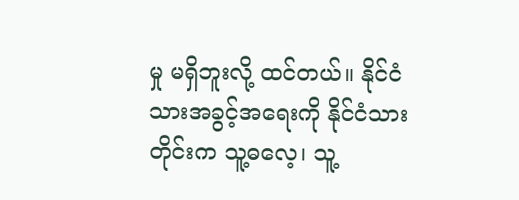မှု မရှိဘူးလို့ ထင်တယ်။ နိုင်ငံသားအခွင့်အရေးကို နိုင်ငံသားတိုင်းက သူ့ဓလေ့၊ သူ့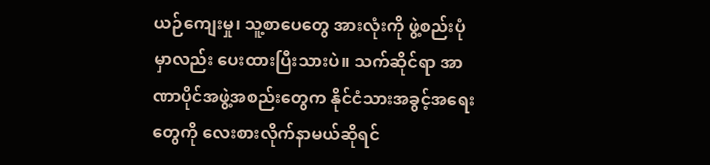ယဉ်ကျေးမှု၊ သူ့စာပေတွေ အားလုံးကို ဖွဲ့စည်းပုံမှာလည်း ပေးထားပြီးသားပဲ။ သက်ဆိုင်ရာ အာဏာပိုင်အဖွဲ့အစည်းတွေက နိုင်ငံသားအခွင့်အရေးတွေကို လေးစားလိုက်နာမယ်ဆိုရင်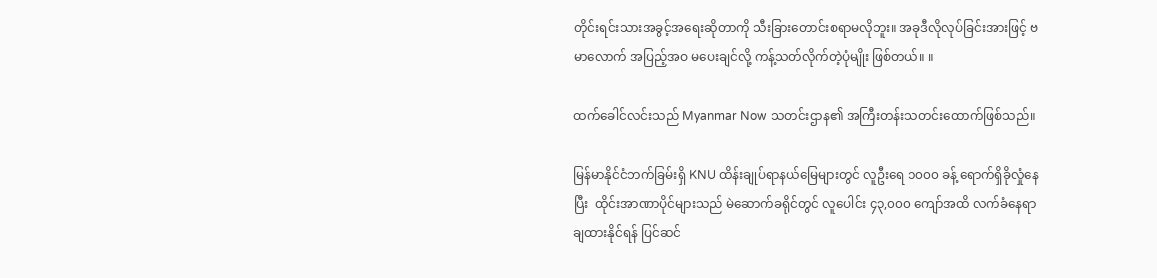တိုင်းရင်းသားအခွင့်အရေးဆိုတာကို သီးခြားတောင်းစရာမလိုဘူး။ အခုဒီလိုလုပ်ခြင်းအားဖြင့် ဗမာလောက် အပြည့်အဝ မပေးချင်လို့ ကန့်သတ်လိုက်တဲ့ပုံမျိုး ဖြစ်တယ်။ ။

ထက်ခေါင်လင်းသည် Myanmar Now သတင်းဌာန၏ အကြီးတန်းသတင်းထောက်ဖြစ်သည်။

မြန်မာနိုင်ငံဘက်ခြမ်းရှိ KNU ထိန်းချုပ်ရာနယ်မြေများတွင် လူဦးရေ ၁၀၀၀ ခန့် ရောက်ရှိခိုလှုံနေပြီး  ထိုင်းအာဏာပိုင်များသည် မဲဆောက်ခရိုင်တွင် လူပေါင်း ၄၃,၀၀၀ ကျော်အထိ လက်ခံနေရာချထားနိုင်ရန် ပြင်ဆင်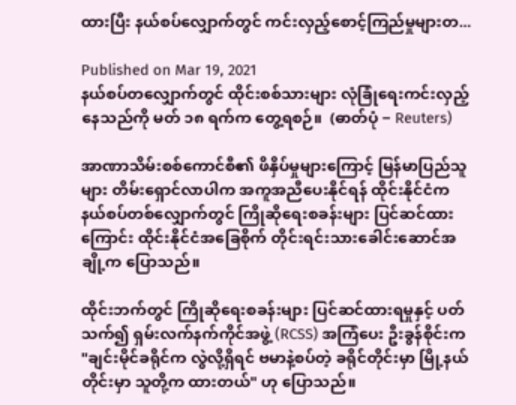ထားပြီး နယ်စပ်လျှောက်တွင် ကင်းလှည့်စောင့်ကြည်မှုများတ...

Published on Mar 19, 2021
နယ်စပ်တလျှောက်တွင် ထိုင်းစစ်သားများ လုံခြုံရေးကင်းလှည့်နေသည်ကို မတ် ၁၈ ရက်က တွေ့ရစဉ်။  (ဓာတ်ပုံ − Reuters)

အာဏာသိမ်းစစ်ကောင်စီ၏ ဖိနှိပ်မှုများကြောင့် မြန်မာပြည်သူများ တိမ်းရှောင်လာပါက အကူအညီပေးနိုင်ရန် ထိုင်းနိုင်ငံက နယ်စပ်တစ်လျှောက်တွင် ကြိုဆိုရေးစခန်းများ ပြင်ဆင်ထားကြောင်း ထိုင်းနိုင်ငံအခြေစိုက် တိုင်းရင်းသားခေါင်းဆောင်အချို့က ပြောသည်။

ထိုင်းဘက်တွင် ကြိုဆိုရေးစခန်းများ ပြင်ဆင်ထားရမှုနှင့် ပတ်သက်၍ ရှမ်းလက်နက်ကိုင်အဖွဲ့ (RCSS) အကြံပေး ဦးခွန်စိုင်းက "ချင်းမိုင်ခရိုင်က လွဲလို့ရှိရင် ဗမာနဲ့စပ်တဲ့ ခရိုင်တိုင်းမှာ မြို့နယ်တိုင်းမှာ သူတို့က ထားတယ်" ဟု ပြောသည်။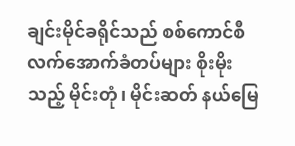ချင်းမိုင်ခရိုင်သည် စစ်ကောင်စီ လက်အောက်ခံတပ်များ စိုးမိုးသည့် မိုင်းတုံ၊ မိုင်းဆတ် နယ်မြေ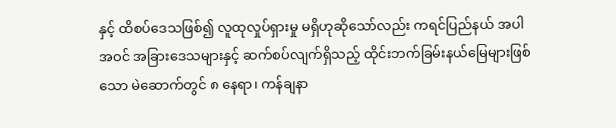နှင့် ထိစပ်ဒေသဖြစ်၍ လူထုလှုပ်ရှားမှု မရှိဟုဆိုသော်လည်း ကရင်ပြည်နယ် အပါအဝင် အခြားဒေသများနှင့် ဆက်စပ်လျက်ရှိသည့် ထိုင်းဘက်ခြမ်းနယ်မြေများဖြစ်သော မဲ‌ဆောက်တွင် ၈ နေရာ၊ ကန်ချနာ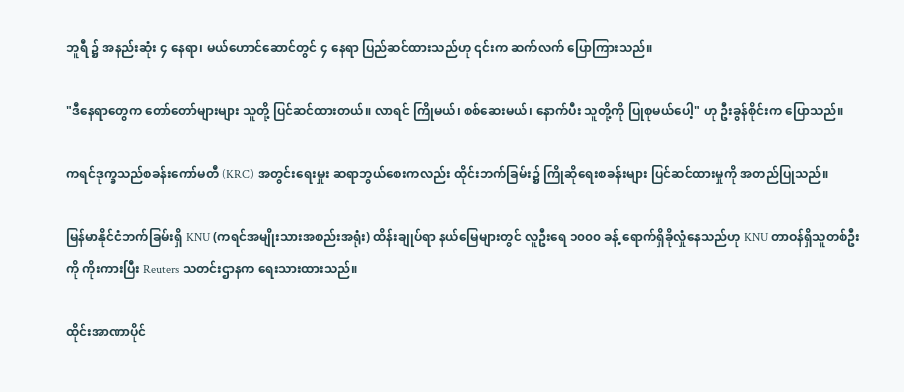ဘူရီ ၌ အနည်းဆုံး ၄ နေရာ၊ မယ်ဟောင်ဆောင်တွင် ၄ နေရာ ပြည်ဆင်ထားသည်ဟု ၎င်းက ဆက်လက် ပြောကြားသည်။

"ဒီနေရာတွေက တော်တော်များများ သူတို့ ပြင်ဆင်ထားတယ်။ လာရင် ကြိုမယ်၊ စစ်ဆေးမယ်၊ နောက်ပီး သူတို့ကို ပြုစုမယ်ပေါ့" ဟု ဦးခွန်စိုင်းက ပြောသည်။

ကရင်ဒုက္ခသည်စခန်းကော်မတီ (KRC) အတွင်းရေးမှုး ဆရာဘွယ်စေးကလည်း ထိုင်းဘက်ခြမ်း၌ ကြိုဆိုရေးစခန်းများ ပြင်ဆင်ထားမှုကို အတည်ပြုသည်။

မြန်မာနိုင်ငံဘက်ခြမ်းရှိ KNU (ကရင်အမျိုးသားအစည်းအရုံး) ထိန်းချုပ်ရာ နယ်မြေများတွင် လူဦးရေ ၁၀၀၀ ခန့် ရောက်ရှိခိုလှုံနေသည်ဟု KNU တာဝန်ရှိသူတစ်ဦးကို ကိုးကားပြီး Reuters သတင်းဌာနက ရေးသားထားသည်။

ထိုင်းအာဏာပိုင်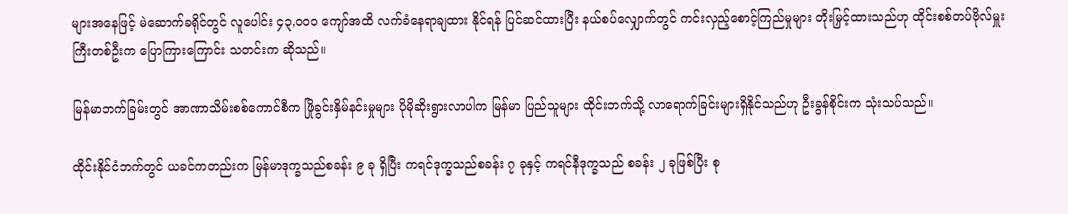များအနေဖြင့် မဲဆောက်ခရိုင်တွင် လူပေါင်း ၄၃,၀၀၀ ကျော်အထိ လက်ခံနေရာချထား နိုင်ရန် ပြင်ဆင်ထားပြီး နယ်စပ်လျှောက်တွင် ကင်းလှည့်စောင့်ကြည်မှုများ တိုးမြှင့်ထားသည်ဟု ထိုင်းစစ်တပ်ဗိုလ်မှူးကြီးတစ်ဦးက ပြောကြားကြောင်း သတင်းက ဆိုသည်။

မြန်မာဘက်ခြမ်းတွင် အာဏာသိမ်းစစ်ကောင်စီက ဖြိုခွင်းနှိမ်နင်းမှုများ ပိုမိုဆိုးရွားလာပါက မြန်မာ ပြည်သူများ ထိုင်းဘက်သို့ လာရောက်ခြင်းများရှိနိုင်သည်ဟု ဦးခွန်စိုင်းက သုံးသပ်သည်။

ထိုင်းနိုင်ငံဘက်တွင် ယခင်ကတည်းက မြန်မာဒုက္ခသည်စခန်း ၉ ခု ရှိပြီး ကရင်ဒုက္ခသည်စခန်း ၇ ခုနှင့် ကရင်နီဒုက္ခသည် စခန်း ၂ ခုဖြစ်ပြီး စု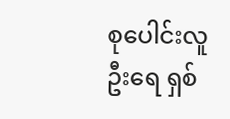စုပေါင်းလူဦးရေ ရှစ်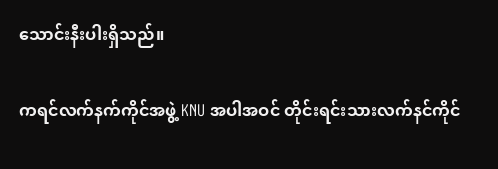သောင်းနီးပါးရှိသည်။

ကရင်လက်နက်ကိုင်အဖွဲ့ KNU အပါအဝင် တိုင်းရင်းသားလက်နင်ကိုင်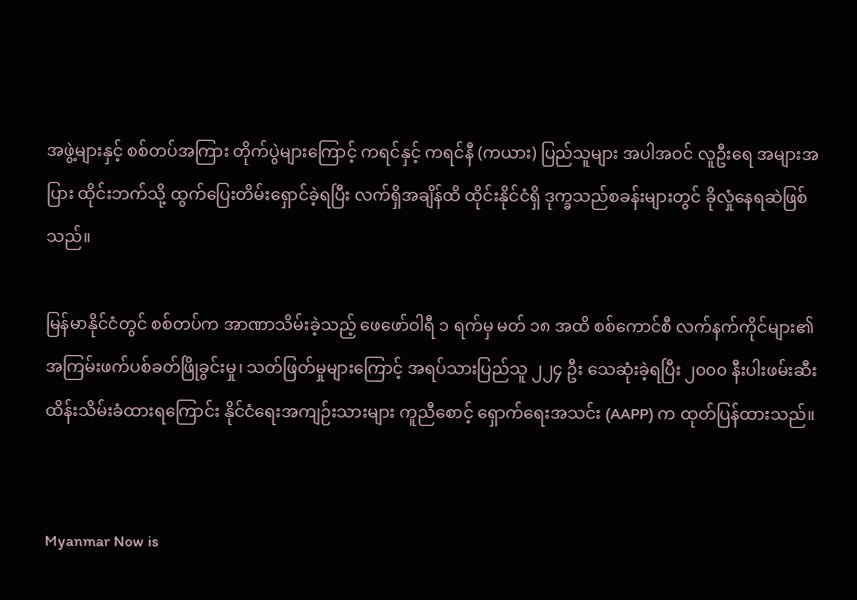အဖွဲ့များနှင့် စစ်တပ်အကြား တိုက်ပွဲများကြောင့် ကရင်နှင့် ကရင်နီ (ကယား) ပြည်သူများ အပါအဝင် လူဦးရေ အများအပြား ထိုင်းဘက်သို့ ထွက်ပြေးတိမ်းရှောင်ခဲ့ရပြီး လက်ရှိအချိန်ထိ ထိုင်းနိုင်ငံရှိ ဒုက္ခသည်စခန်းများတွင် ခိုလှုံနေရဆဲဖြစ်သည်။

မြန်မာနိုင်ငံတွင် စစ်တပ်က အာဏာသိမ်းခဲ့သည့် ဖေဖော်ဝါရီ ၁ ရက်မှ မတ် ၁၈ အထိ စစ်ကောင်စီ လက်နက်ကိုင်များ၏ အကြမ်းဖက်ပစ်ခတ်ဖြိုခွင်းမှု၊ သတ်ဖြတ်မှုများကြောင့် အရပ်သားပြည်သူ ၂၂၄ ဦး သေဆုံးခဲ့ရပြီး ၂၀၀၀ နီးပါးဖမ်းဆီးထိန်းသိမ်းခံထားရကြောင်း နိုင်ငံရေးအကျဉ်းသားများ ကူညီစောင့် ရှောက်ရေးအသင်း (AAPP) က ထုတ်ပြန်ထားသည်။


Myanmar Now is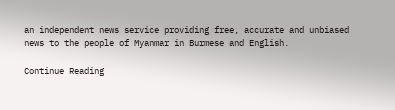an independent news service providing free, accurate and unbiased news to the people of Myanmar in Burmese and English.

Continue Reading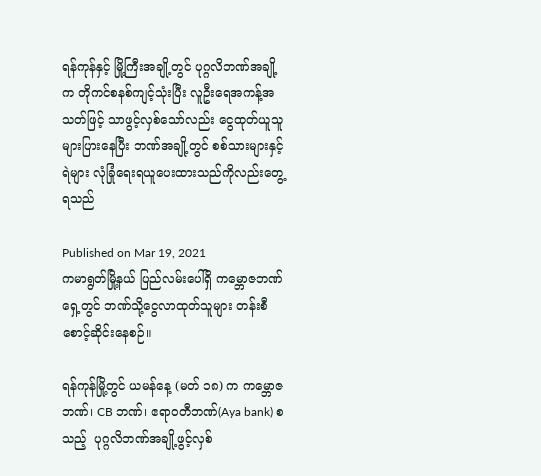ရန်ကုန်နှင့် မြို့ကြီးအချို့တွင် ပုဂ္ဂလိဘဏ်အချို့က တိုကင်စနစ်ကျင့်သုံးပြီး လူဦးရေအကန့်အသတ်ဖြင့် သာဖွင့်လှစ်သော်လည်း ငွေထုတ်ယူသူ များပြားနေပြီး ဘဏ်အချို့တွင် စစ်သားများနှင့် ရဲများ လုံခြုံရေးရယူပေးထားသည်ကိုလည်းတွေ့ရသည်

Published on Mar 19, 2021
ကမာရွတ်မြို့နယ် ပြည်လမ်းပေါ်ရှိ ကမ္ဘောဇဘဏ်ရှေ့တွင် ဘဏ်သို့ငွေလာထုတ်သူများ တန်းစီစောင့်ဆိုင်းနေစဉ်။

ရန်ကုန်မြို့တွင် ယမန်နေ့ (မတ် ၁၈) က ကမ္ဘောဇဘဏ်၊ CB ဘဏ်၊ ဧရာဝတီဘဏ်(Aya bank) စသည့်  ပုဂ္ဂလိဘဏ်အချို့ဖွင့်လှစ်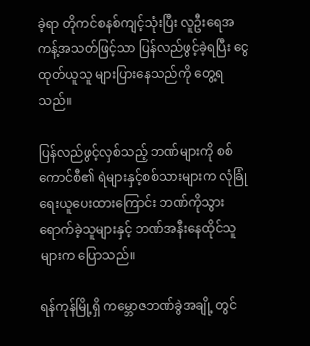ခဲ့ရာ တိုကင်စနစ်ကျင့်သုံးပြီး လူဦးရေအကန့်အသတ်ဖြင့်သာ ပြန်လည်ဖွင့်ခဲ့ရပြီး ငွေထုတ်ယူသူ များပြားနေသည်ကို တွေ့ရသည်။

ပြန်လည်ဖွင့်လှစ်သည့် ဘဏ်များကို စစ်ကောင်စီ၏ ရဲများနှင့်စစ်သားများက လုံခြုံရေးယူပေးထားကြောင်း ဘဏ်ကိုသွားရောက်ခဲ့သူများနှင့် ဘဏ်အနီးနေထိုင်သူများက ပြောသည်။

ရန်ကုန်မြို့ရှိ ကမ္ဘောဇဘဏ်ခွဲအချို့ တွင်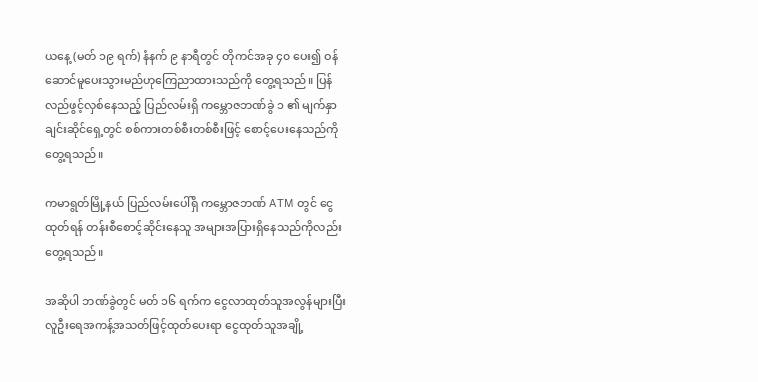ယနေ့ (မတ် ၁၉ ရက်) နံနက် ၉ နာရီတွင် တိုကင်အခု ၄၀ ပေး၍ ဝန်ဆောင်မူပေးသွားမည်ဟုကြေညာထားသည်ကို တွေ့ရသည်။ ပြန်လည်ဖွင့်လှစ်နေသည့် ပြည်လမ်းရှိ ကမ္ဘောဇဘဏ်ခွဲ ၁ ၏ မျက်နှာချင်းဆိုင်ရှေ့တွင် စစ်ကားတစ်စီးတစ်စီးဖြင့် စောင့်ပေးနေသည်ကို တွေ့ရသည်။

ကမာရွတ်မြို့နယ် ပြည်လမ်းပေါ်ရှိ ကမ္ဘောဇဘဏ် ATM တွင် ငွေထုတ်ရန် တန်းစီစောင့်ဆိုင်းနေသူ အများအပြားရှိနေသည်ကိုလည်းတွေ့ရသည်။

အဆိုပါ ဘဏ်ခွဲတွင် မတ် ၁၆ ရက်က ငွေလာထုတ်သူအလွန်များပြီး လူဦးရေအကန့်အသတ်ဖြင့်ထုတ်ပေးရာ ငွေထုတ်သူအချို့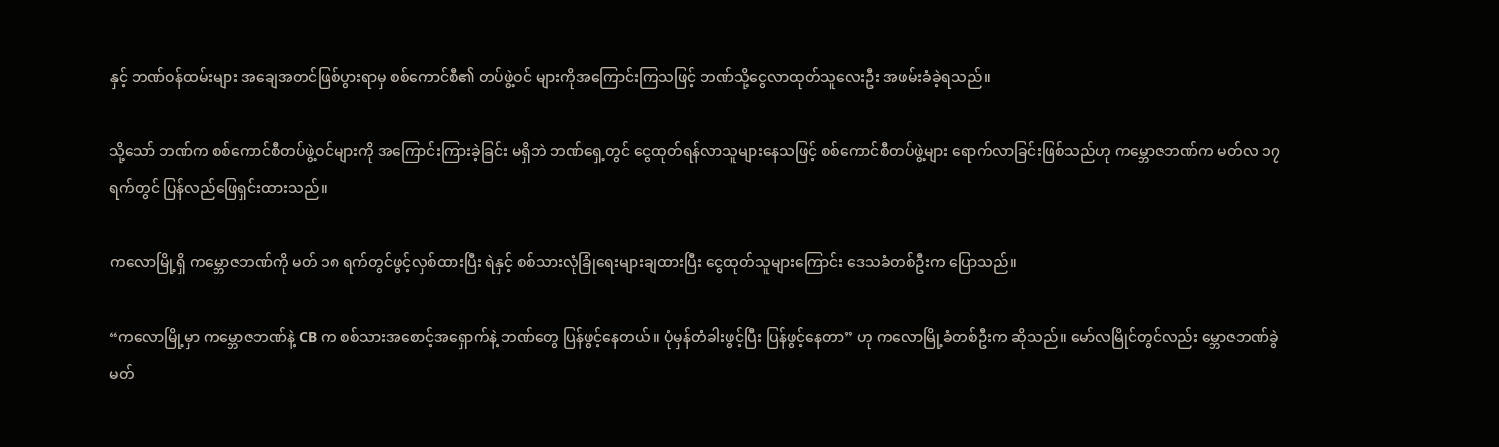နှင့် ဘဏ်ဝန်ထမ်းများ အချေအတင်ဖြစ်ပွားရာမှ စစ်ကောင်စီ၏ တပ်ဖွဲ့ဝင် များကိုအကြောင်းကြသဖြင့် ဘဏ်သို့ငွေလာထုတ်သူလေးဦး အဖမ်းခံခဲ့ရသည်။

သို့သော် ဘဏ်က စစ်ကောင်စီတပ်ဖွဲ့ဝင်များကို အကြောင်းကြားခဲ့ခြင်း မရှိဘဲ ဘဏ်ရှေ့တွင် ငွေထုတ်ရန်လာသူများနေသဖြင့် စစ်ကောင်စီတပ်ဖွဲ့များ ရောက်လာခြင်းဖြစ်သည်ဟု ကမ္ဘောဇဘဏ်က မတ်လ ၁၇ ရက်တွင် ပြန်လည်ဖြေရှင်းထားသည်။

ကလောမြို့ရှိ ကမ္ဘောဇဘဏ်ကို မတ် ၁၈ ရက်တွင်ဖွင့်လှစ်ထားပြီး ရဲနှင့် စစ်သားလုံခြုံရေးများချထားပြီး ငွေထုတ်သူများကြောင်း ဒေသခံတစ်ဦးက ပြောသည်။

“ကလောမြို့မှာ ကမ္ဘောဇဘဏ်နဲ့ CB က စစ်သားအစောင့်အရှောက်နဲ့ ဘဏ်တွေ ပြန်ဖွင့်နေတယ်။ ပုံမှန်တံခါးဖွင့်ပြီး ပြန်ဖွင့်နေတာ” ဟု ကလောမြို့ခံတစ်ဦးက ဆိုသည်။ မော်လမြိုင်တွင်လည်း မ္ဘောဇဘဏ်ခွဲ မတ်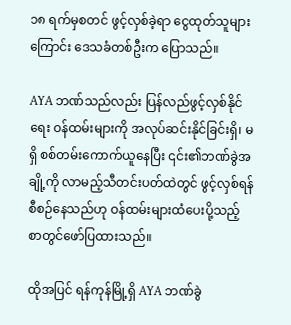၁၈ ရက်မှစတင် ဖွင့်လှစ်ခဲ့ရာ ငွေထုတ်သူများကြောင်း ဒေသခံတစ်ဦးက ပြောသည်။

AYA ဘဏ်သည်လည်း ပြန်လည်ဖွင့်လှစ်နိုင်ရေး ဝန်ထမ်းများကို အလုပ်ဆင်းနိုင်ခြင်းရှိ၊ မရှိ စစ်တမ်းကောက်ယူနေပြီး ၎င်း၏ဘဏ်ခွဲအချို့ကို လာမည့်သီတင်းပတ်ထဲတွင် ဖွင့်လှစ်ရန် စီစဉ်နေသည်ဟု ဝန်ထမ်းများထံပေးပို့သည့် စာတွင်ဖော်ပြထားသည်။

ထိုအပြင် ရန်ကုန်မြို့ရှိ AYA ဘဏ်ခွဲ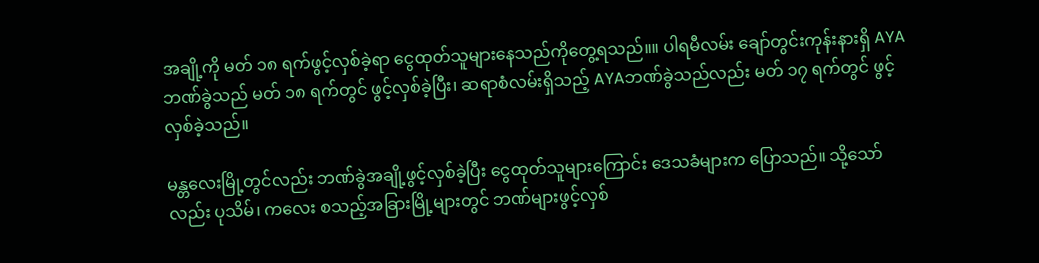အချို့ကို မတ် ၁၈ ရက်ဖွင့်လှစ်ခဲ့ရာ ငွေထုတ်သူများနေသည်ကိုတွေ့ရသည်။။ ပါရမီလမ်း ချော်တွင်းကုန်းနားရှိ AYA ဘဏ်ခွဲသည် မတ် ၁၈ ရက်တွင် ဖွင့်လှစ်ခဲ့ပြီး၊ ဆရာစံလမ်းရှိသည့် AYAဘဏ်ခွဲသည်လည်း မတ် ၁၇ ရက်တွင် ဖွင့်လှစ်ခဲ့သည်။

မန္တလေးမြို့တွင်လည်း ဘဏ်ခွဲအချို့ဖွင့်လှစ်ခဲ့ပြီး ငွေထုတ်သူများကြောင်း ဒေသခံများက ပြောသည်။ သို့သော်လည်း ပုသိမ်၊ ကလေး စသည့်အခြားမြို့များတွင် ဘဏ်များဖွင့်လှစ်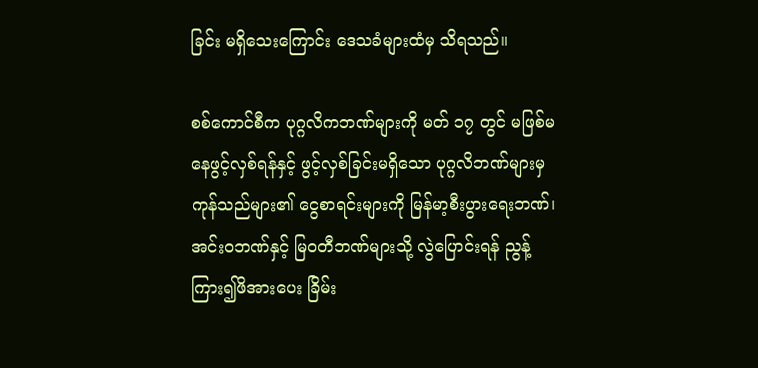ခြင်း မရှိသေးကြောင်း ဒေသခံများထံမှ သိရသည်။

စစ်ကောင်စီက ပုဂ္ဂလိကဘဏ်များကို မတ် ၁၇ တွင် မဖြစ်မနေဖွင့်လှစ်ရန်နှင့် ဖွင့်လှစ်ခြင်းမရှိသော ပုဂ္ဂလိဘဏ်များမှ ကုန်သည်များ၏ ငွေစာရင်းများကို မြန်မာ့စီးပွားရေးဘဏ်၊ အင်းဝဘဏ်နှင့် မြဝတီဘဏ်များသို့ လွဲပြောင်းရန် ညွန့်ကြား၍ဖိအားပေး ခြိမ်း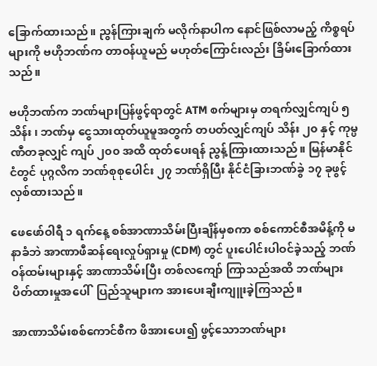ခြောက်ထားသည်။ ညွန်ကြားချက် မလိုက်နာပါက နောင်ဖြစ်လာမည့် ကိစ္စရပ်များကို ဗဟိုဘဏ်က တာဝန်ယူမည် မဟုတ်ကြောင်းလည်း ခြိမ်းခြောက်ထားသည်။

ဗဟိုဘဏ်က ဘဏ်များပြန်ဖွင့်ရာတွင် ATM စက်များမှ တရက်လျှင်ကျပ် ၅ သိန်း၊ ဘဏ်မှ ငွေသားထုတ်ယူမူအတွက် တပတ်လျှင်ကျပ် သိန်း ၂၀ နှင့် ကုမ္ပဏီတခုလျှင် ကျပ် ၂၀၀ အထိ ထုတ်ပေးရန် ညွန့်ကြားထားသည်။ မြန်မာနိုင်ငံတွင် ပုဂ္ဂလိက ဘဏ်စုစုပေါင်း ၂၇ ဘဏ်ရှိပြီး နိုင်ငံခြားဘဏ်ခွဲ ၁၇ ခုဖွင့်လှစ်ထားသည်။

ဖေဖော်ဝါရီ ၁ ရက်နေ့ စစ်အာဏာသိမ်းပြီးချိန်မှစကာ စစ်ကောင်စီအမိန့်ကို မနာခံဘဲ အာဏာဖီဆန်ရေးလှုပ်ရှားမှု (CDM) တွင် ပူးပေါင်းပါဝင်ခဲ့သည့် ဘဏ်ဝန်ထမ်းများနှင့် အာဏာသိမ်းပြီး တစ်လကျော် ကြာသည်အထိ ဘဏ်များပိတ်ထားမှုအပေါ်  ပြည်သူများက အားပေးချီးကျူးခဲ့ကြသည်။

အာဏာသိမ်းစစ်ကောင်စီက ဖိအားပေး၍ ဖွင့်သောဘဏ်များ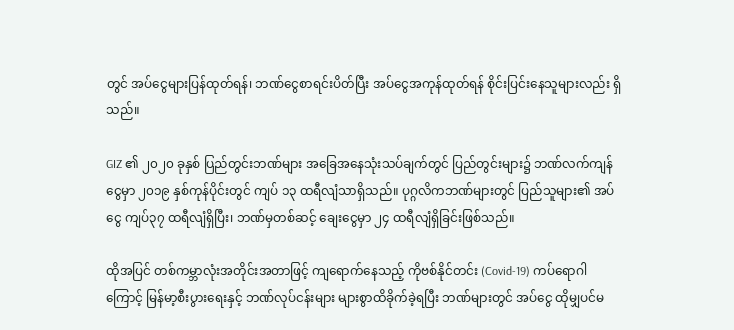တွင် အပ်ငွေများပြန်ထုတ်ရန်၊ ဘဏ်ငွေစာရင်းပိတ်ပြီး အပ်ငွေအကုန်ထုတ်ရန် စိုင်းပြင်းနေသူများလည်း ရှိသည်။

GIZ ၏ ၂၀၂၀ ခုနှစ် ပြည်တွင်းဘဏ်များ အခြေအနေသုံးသပ်ချက်တွင် ပြည်တွင်းများ၌ ဘဏ်လက်ကျန်ငွေမှာ ၂၀၁၉ နှစ်ကုန်ပိုင်းတွင် ကျပ် ၁၃ ထရီလျံသာရှိသည်။ ပုဂ္ဂလိကဘဏ်များတွင် ပြည်သူများ၏ အပ်ငွေ ကျပ်၃၇ ထရီလျံရှိပြီး၊ ဘဏ်မှတစ်ဆင့် ချေးငွေမှာ ၂၄ ထရီလျံရှိခြင်းဖြစ်သည်။

ထိုအပြင် တစ်ကမ္ဘာလုံးအတိုင်းအတာဖြင့် ကျရောက်နေသည့် ကိုဗစ်နိုင်တင်း (Covid-19) ကပ်ရောဂါကြောင့် မြန်မာ့စီးပွားရေးနှင့် ဘဏ်လုပ်ငန်းများ များစွာထိခိုက်ခဲ့ရပြီး ဘဏ်များတွင် အပ်ငွေ ထိုမျှပင်မ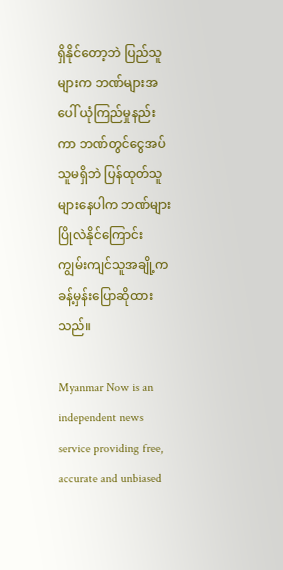ရှိနိုင်တော့ဘဲ ပြည်သူများက ဘဏ်များအပေါ် ယုံကြည်မှုနည်းကာ ဘဏ်တွင်ငွေအပ်သူမရှိဘဲ ပြန်ထုတ်သူများနေပါက ဘဏ်များပြိုလဲနိုင်ကြောင်း ကျွမ်းကျင်သူအချို့က ခန့်မှန်းပြောဆိုထားသည်။

Myanmar Now is an independent news service providing free, accurate and unbiased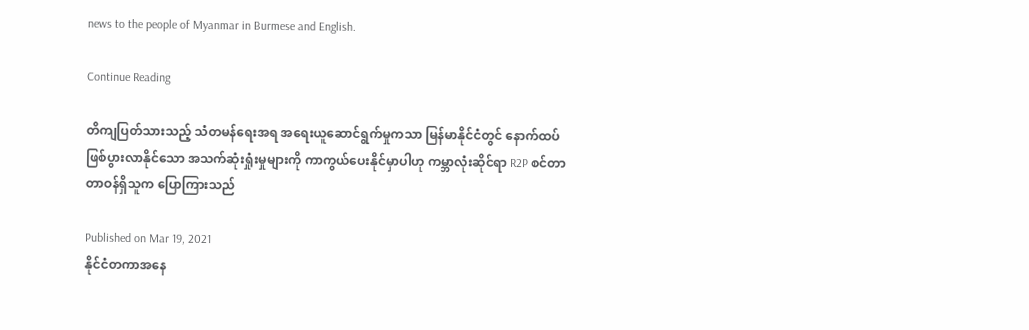news to the people of Myanmar in Burmese and English.

Continue Reading

တိကျပြတ်သားသည့် သံတမန်ရေးအရ အရေးယူဆောင်ရွက်မှုကသာ မြန်မာနိုင်ငံတွင် နောက်ထပ်ဖြစ်ပွားလာနိုင်သော အသက်ဆုံးရှုံးမှုများကို ကာကွယ်ပေးနိုင်မှာပါဟု ကမ္ဘာလုံးဆိုင်ရာ R2P စင်တာ တာဝန်ရှိသူက ပြောကြားသည်

Published on Mar 19, 2021
နိုင်ငံတကာအနေ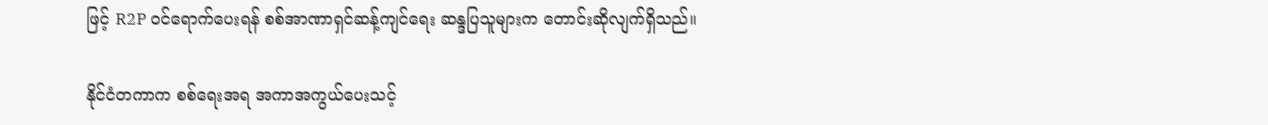ဖြင့် R2P ဝင်ရောက်ပေးရန် စစ်အာဏာရှင်ဆန့်ကျင်ရေး ဆန္ဒပြသူများက တောင်းဆိုလျက်ရှိသည်။

နိုင်ငံတကာက စစ်ရေးအရ အကာအကွယ်ပေးသင့်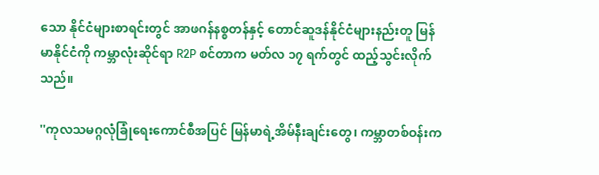သော နိုင်ငံများစာရင်းတွင် အာဖဂန်နစ္စတန်နှင့် တောင်ဆူဒန်နိုင်ငံများနည်းတူ မြန်မာနိုင်ငံကို ကမ္ဘာလုံးဆိုင်ရာ R2P စင်တာက မတ်လ ၁၇ ရက်တွင် ထည့်သွင်းလိုက်သည်။

''ကုလသမဂ္ဂလုံခြုံရေးကောင်စီအပြင် မြန်မာရဲ့အိမ်နီးချင်းတွေ၊ ကမ္ဘာတစ်ဝန်းက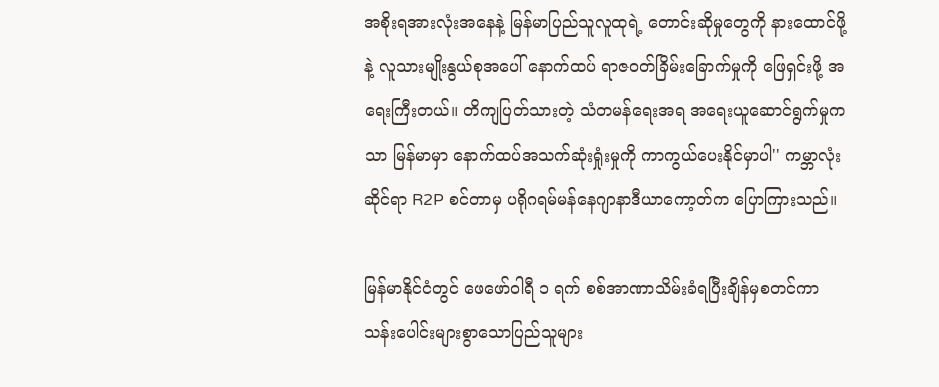အစိုးရအားလုံးအနေနဲ့ မြန်မာပြည်သူလူထုရဲ့ တောင်းဆိုမှုတွေကို နားထောင်ဖို့နဲ့ လူသားမျိုးနွယ်စုအပေါ် နောက်ထပ် ရာဇဝတ်ခြိမ်းခြောက်မှုကို ဖြေရှင်းဖို့ အရေးကြီးတယ်။ တိကျပြတ်သားတဲ့ သံတမန်ရေးအရ အရေးယူဆောင်ရွက်မှုကသာ မြန်မာမှာ နောက်ထပ်အသက်ဆုံးရှုံးမှုကို ကာကွယ်ပေးနိုင်မှာပါ'' ကမ္ဘာလုံးဆိုင်ရာ R2P စင်တာမှ ပရိုဂရမ်မန်နေဂျာနာဒီယာကော့တ်က ပြောကြားသည်။

မြန်မာနိုင်ငံတွင် ဖေဖော်ဝါရီ ၁ ရက် စစ်အာဏာသိမ်းခံရပြီးချိန်မှစတင်ကာ သန်းပေါင်းများစွာသောပြည်သူများ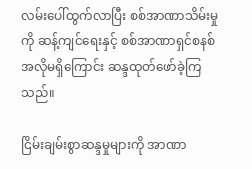လမ်းပေါ်ထွက်လာပြီး စစ်အာဏာသိမ်းမှုကို ဆန့်ကျင်ရေးနှင့် စစ်အာဏာရှင်စနစ် အလိုမရှိကြောင်း ဆန္ဒထုတ်ဖော်ခဲ့ကြသည်။

ငြိမ်းချမ်းစွာဆန္ဒမှုများကို အာဏာ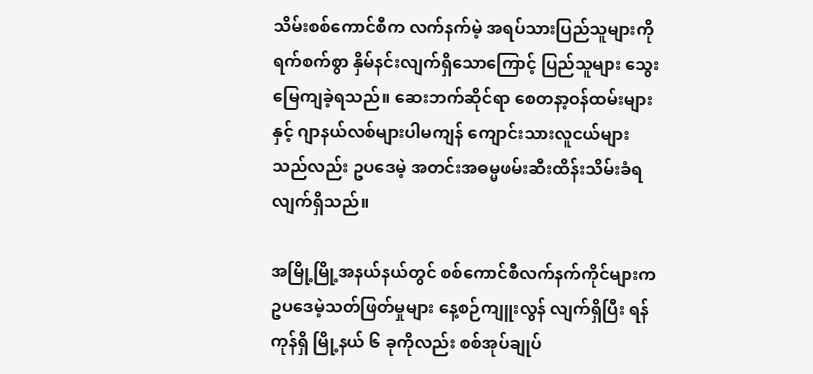သိမ်းစစ်ကောင်စီက လက်နက်မဲ့ အရပ်သားပြည်သူများကို ရက်စက်စွာ နှိမ်နင်းလျက်ရှိသောကြောင့် ပြည်သူများ သွေးမြေကျခဲ့ရသည်။ ဆေးဘက်ဆိုင်ရာ စေတနာ့ဝန်ထမ်းများနှင့် ဂျာနယ်လစ်များပါမကျန် ကျောင်းသားလူငယ်များသည်လည်း ဥပဒေမဲ့ အတင်းအဓမ္မဖမ်းဆီးထိန်းသိမ်းခံရလျက်ရှိသည်။

အမြို့မြို့အနယ်နယ်တွင် စစ်ကောင်စီလက်နက်ကိုင်များက ဥပဒေမဲ့သတ်ဖြတ်မှုများ နေ့စဉ်ကျူးလွန် လျက်ရှိပြီး ရန်ကုန်ရှိ မြို့နယ် ၆ ခုကိုလည်း စစ်အုပ်ချုပ်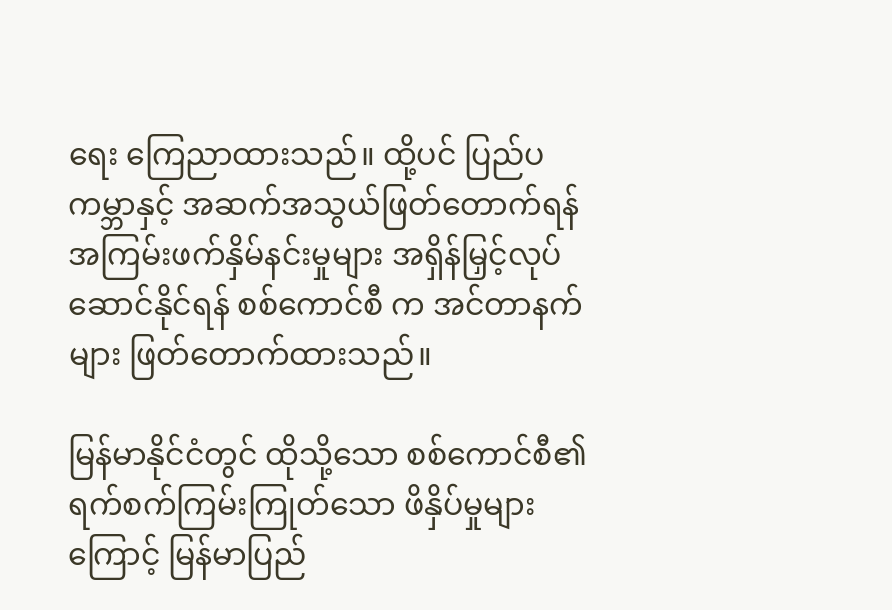ရေး ကြေညာထားသည်။ ထို့ပင် ပြည်ပကမ္ဘာနှင့် အဆက်အသွယ်ဖြတ်တောက်ရန် အကြမ်းဖက်နှိမ်နင်းမှုများ အရှိန်မြှင့်လုပ်ဆောင်နိုင်ရန် စစ်ကောင်စီ က အင်တာနက်များ ဖြတ်တောက်ထားသည်။

မြန်မာနိုင်ငံတွင် ထိုသို့သော စစ်ကောင်စီ၏ ရက်စက်ကြမ်းကြုတ်သော ဖိနှိပ်မှုများကြောင့် မြန်မာပြည်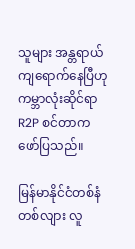သူများ အန္တရာယ်ကျရောက်နေပြီဟု ကမ္ဘာလုံးဆိုင်ရာ R2P စင်တာက ဖော်ပြသည်။

မြန်မာနိုင်ငံတစ်နံတစ်လျား လူ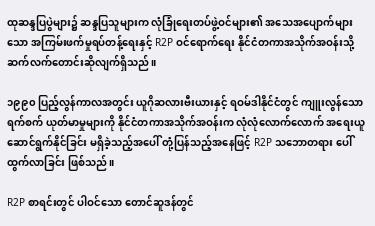ထုဆန္ဒပြပွဲများ၌ ဆန္ဒပြသူများက လုံခြုံရေးတပ်ဖွဲ့ဝင်များ၏ အသေအပျောက်များသော အကြမ်းဖက်မှုရပ်တန့်ရေးနှင့် R2P ဝင်ရောက်ရေး နိုင်ငံတကာအသိုက်အဝန်းသို့ ဆက်လက်တောင်းဆိုလျက်ရှိသည်။

၁၉၉၀ ပြည့်လွန်ကာလအတွင်း ယူဂိုဆလားဗီးယားနှင့် ရဝမ်ဒါနိုင်ငံတွင် ကျူးလွန်သော ရက်စက် ယုတ်မာမှုများကို နိုင်ငံတကာအသိုက်အဝန်းက လုံလုံလောက်လောက် အရေးယူ ဆောင်ရွက်နိုင်ခြင်း မရှိခဲ့သည့်အပေါ် တုံ့ပြန်သည့်အနေဖြင့် R2P သဘောတရား ပေါ်ထွက်လာခြင်း ဖြစ်သည်။

R2P စာရင်းတွင် ပါဝင်သော တောင်ဆူဒန်တွင်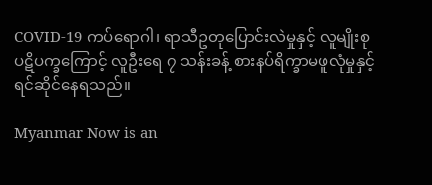COVID-19 ကပ်ရောဂါ၊ ရာသီဥတုပြောင်းလဲမှုနှင့် လူမျိုးစုပဋိပက္ခကြောင့် လူဦးရေ ၇ သန်းခန့် စားနပ်ရိက္ခာမဖူလုံမှုနှင့် ရင်ဆိုင်နေရသည်။

Myanmar Now is an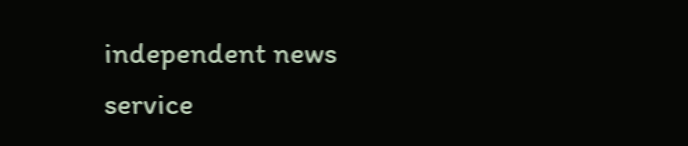independent news service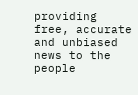providing free, accurate and unbiased news to the people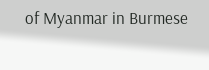of Myanmar in Burmese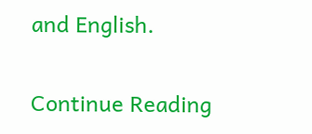and English.

Continue Reading